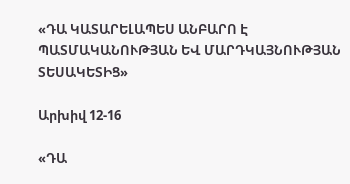«ԴԱ ԿԱՏԱՐԵԼԱՊԵՍ ԱՆԲԱՐՈ Է ՊԱՏՄԱԿԱՆՈՒԹՅԱՆ ԵՎ ՄԱՐԴԿԱՅՆՈՒԹՅԱՆ ՏԵՍԱԿԵՏԻՑ»

Արխիվ 12-16

«ԴԱ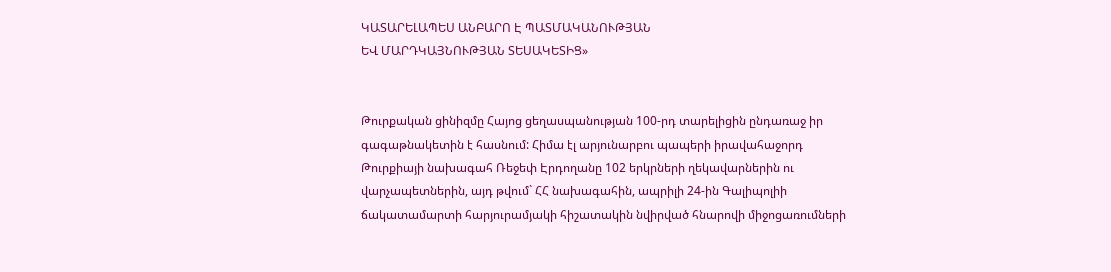ԿԱՏԱՐԵԼԱՊԵՍ ԱՆԲԱՐՈ Է ՊԱՏՄԱԿԱՆՈՒԹՅԱՆ
ԵՎ ՄԱՐԴԿԱՅՆՈՒԹՅԱՆ ՏԵՍԱԿԵՏԻՑ»


Թուրքական ցինիզմը Հայոց ցեղասպանության 100-րդ տարելիցին ընդառաջ իր գագաթնակետին է հասնում: Հիմա էլ արյունարբու պապերի իրավահաջորդ Թուրքիայի նախագահ Ռեջեփ Էրդողանը 102 երկրների ղեկավարներին ու վարչապետներին, այդ թվում` ՀՀ նախագահին, ապրիլի 24-ին Գալիպոլիի ճակատամարտի հարյուրամյակի հիշատակին նվիրված հնարովի միջոցառումների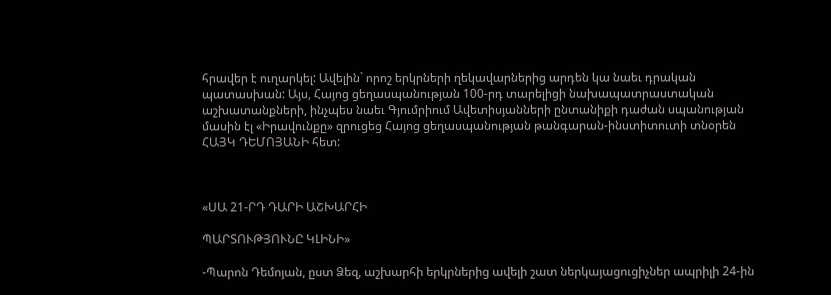հրավեր է ուղարկել: Ավելին` որոշ երկրների ղեկավարներից արդեն կա նաեւ դրական պատասխան: Այս, Հայոց ցեղասպանության 100-րդ տարելիցի նախապատրաստական աշխատանքների, ինչպես նաեւ Գյումրիում Ավետիսյանների ընտանիքի դաժան սպանության մասին էլ «Իրավունքը» զրուցեց Հայոց ցեղասպանության թանգարան-ինստիտուտի տնօրեն ՀԱՅԿ ԴԵՄՈՅԱՆԻ հետ:



«ՍԱ 21-ՐԴ ԴԱՐԻ ԱՇԽԱՐՀԻ

ՊԱՐՏՈՒԹՅՈՒՆԸ ԿԼԻՆԻ»

-Պարոն Դեմոյան, ըստ Ձեզ, աշխարհի երկրներից ավելի շատ ներկայացուցիչներ ապրիլի 24-ին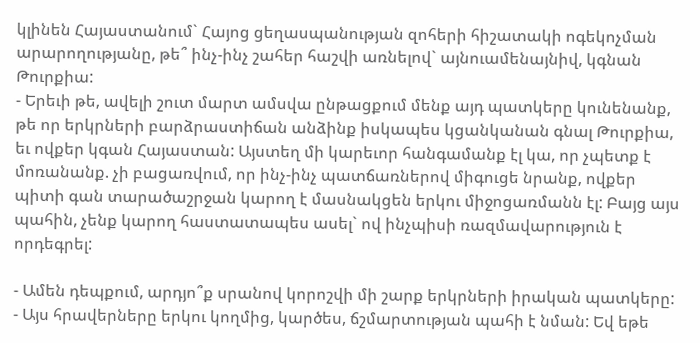կլինեն Հայաստանում` Հայոց ցեղասպանության զոհերի հիշատակի ոգեկոչման արարողությանը, թե՞ ինչ-ինչ շահեր հաշվի առնելով` այնուամենայնիվ, կգնան Թուրքիա:
- Երեւի թե, ավելի շուտ մարտ ամսվա ընթացքում մենք այդ պատկերը կունենանք, թե որ երկրների բարձրաստիճան անձինք իսկապես կցանկանան գնալ Թուրքիա, եւ ովքեր կգան Հայաստան: Այստեղ մի կարեւոր հանգամանք էլ կա, որ չպետք է մոռանանք. չի բացառվում, որ ինչ-ինչ պատճառներով միգուցե նրանք, ովքեր պիտի գան տարածաշրջան կարող է մասնակցեն երկու միջոցառմանն էլ: Բայց այս պահին, չենք կարող հաստատապես ասել` ով ինչպիսի ռազմավարություն է որդեգրել:

- Ամեն դեպքում, արդյո՞ք սրանով կորոշվի մի շարք երկրների իրական պատկերը:
- Այս հրավերները երկու կողմից, կարծես, ճշմարտության պահի է նման: Եվ եթե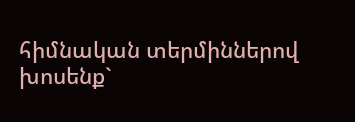հիմնական տերմիններով խոսենք`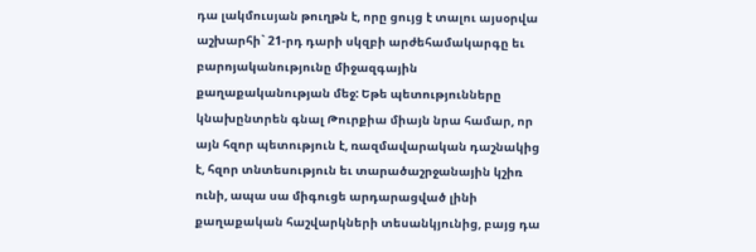դա լակմուսյան թուղթն է, որը ցույց է տալու այսօրվա աշխարհի` 21-րդ դարի սկզբի արժեհամակարգը եւ բարոյականությունը միջազգային քաղաքականության մեջ: Եթե պետությունները կնախընտրեն գնալ Թուրքիա միայն նրա համար, որ այն հզոր պետություն է, ռազմավարական դաշնակից է, հզոր տնտեսություն եւ տարածաշրջանային կշիռ ունի, ապա սա միգուցե արդարացված լինի քաղաքական հաշվարկների տեսանկյունից, բայց դա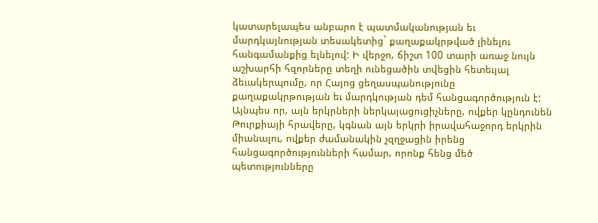կատարելապես անբարո է պատմականության եւ մարդկայնության տեսակետից` քաղաքակրթված լինելու հանգամանքից ելնելով: Ի վերջո, ճիշտ 100 տարի առաջ նույն աշխարհի հզորները տեղի ունեցածին տվեցին հետեւյալ ձեւակերպումը, որ Հայոց ցեղասպանությունը քաղաքակրթության եւ մարդկության դեմ հանցագործություն է: Այնպես որ, այն երկրների ներկայացուցիչները, ովքեր կընդունեն Թուրքիայի հրավերը, կգնան այն երկրի իրավահաջորդ երկրին միանալու, ովքեր ժամանակին չզղջացին իրենց հանցագործությունների համար, որոնք հենց մեծ պետությունները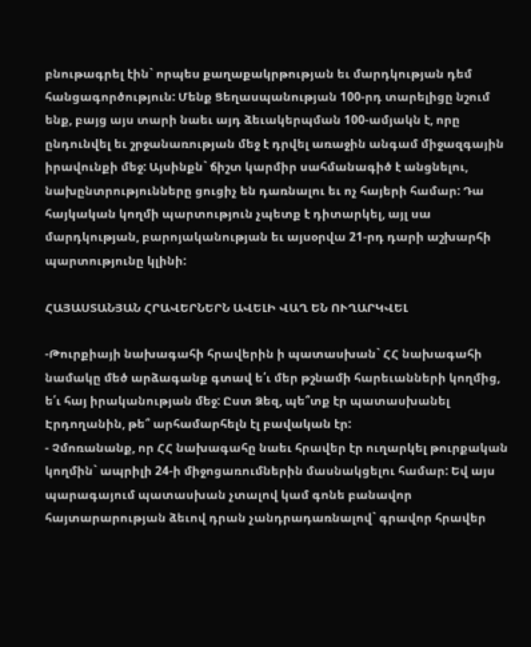բնութագրել էին` որպես քաղաքակրթության եւ մարդկության դեմ հանցագործություն: Մենք Ցեղասպանության 100-րդ տարելիցը նշում ենք, բայց այս տարի նաեւ այդ ձեւակերպման 100-ամյակն է, որը ընդունվել եւ շրջանառության մեջ է դրվել առաջին անգամ միջազգային իրավունքի մեջ: Այսինքն` ճիշտ կարմիր սահմանագիծ է անցնելու, նախընտրությունները ցուցիչ են դառնալու եւ ոչ հայերի համար: Դա հայկական կողմի պարտություն չպետք է դիտարկել, այլ սա մարդկության, բարոյականության եւ այսօրվա 21-րդ դարի աշխարհի պարտությունը կլինի:

ՀԱՅԱՍՏԱՆՅԱՆ ՀՐԱՎԵՐՆԵՐՆ ԱՎԵԼԻ ՎԱՂ ԵՆ ՈՒՂԱՐԿՎԵԼ

-Թուրքիայի նախագահի հրավերին ի պատասխան` ՀՀ նախագահի նամակը մեծ արձագանք գտավ ե՛ւ մեր թշնամի հարեւանների կողմից, ե՛ւ հայ իրականության մեջ: Ըստ Ձեզ, պե՞տք էր պատասխանել Էրդողանին, թե՞ արհամարհելն էլ բավական էր:
- Չմոռանանք, որ ՀՀ նախագահը նաեւ հրավեր էր ուղարկել թուրքական կողմին` ապրիլի 24-ի միջոցառումներին մասնակցելու համար: Եվ այս պարագայում պատասխան չտալով կամ գոնե բանավոր հայտարարության ձեւով դրան չանդրադառնալով` գրավոր հրավեր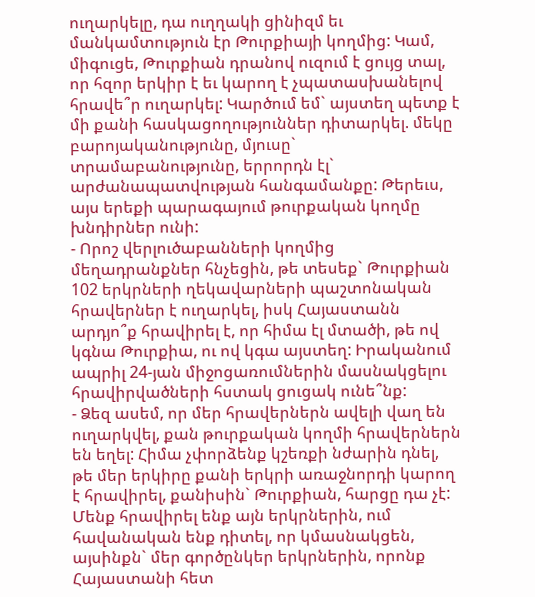ուղարկելը, դա ուղղակի ցինիզմ եւ մանկամտություն էր Թուրքիայի կողմից: Կամ, միգուցե, Թուրքիան դրանով ուզում է ցույց տալ, որ հզոր երկիր է եւ կարող է չպատասխանելով հրավե՞ր ուղարկել: Կարծում եմ` այստեղ պետք է մի քանի հասկացողություններ դիտարկել. մեկը բարոյականությունը, մյուսը` տրամաբանությունը, երրորդն էլ` արժանապատվության հանգամանքը: Թերեւս, այս երեքի պարագայում թուրքական կողմը խնդիրներ ունի:
- Որոշ վերլուծաբանների կողմից մեղադրանքներ հնչեցին, թե տեսեք` Թուրքիան 102 երկրների ղեկավարների պաշտոնական հրավերներ է ուղարկել, իսկ Հայաստանն արդյո՞ք հրավիրել է, որ հիմա էլ մտածի, թե ով կգնա Թուրքիա, ու ով կգա այստեղ: Իրականում ապրիլ 24-յան միջոցառումներին մասնակցելու հրավիրվածների հստակ ցուցակ ունե՞նք:
- Ձեզ ասեմ, որ մեր հրավերներն ավելի վաղ են ուղարկվել, քան թուրքական կողմի հրավերներն են եղել: Հիմա չփորձենք կշեռքի նժարին դնել, թե մեր երկիրը քանի երկրի առաջնորդի կարող է հրավիրել, քանիսին` Թուրքիան, հարցը դա չէ: Մենք հրավիրել ենք այն երկրներին, ում հավանական ենք դիտել, որ կմասնակցեն, այսինքն` մեր գործընկեր երկրներին, որոնք Հայաստանի հետ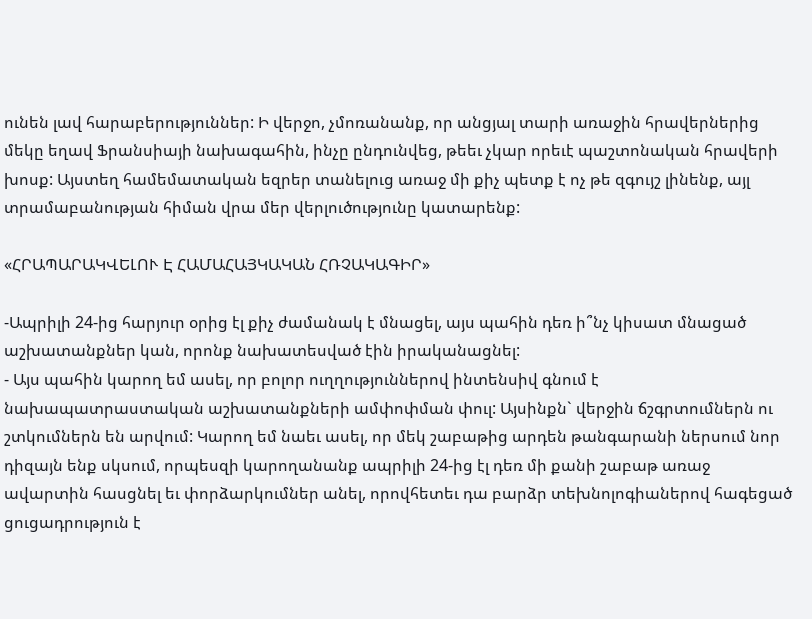ունեն լավ հարաբերություններ: Ի վերջո, չմոռանանք, որ անցյալ տարի առաջին հրավերներից մեկը եղավ Ֆրանսիայի նախագահին, ինչը ընդունվեց, թեեւ չկար որեւէ պաշտոնական հրավերի խոսք: Այստեղ համեմատական եզրեր տանելուց առաջ մի քիչ պետք է ոչ թե զգույշ լինենք, այլ տրամաբանության հիման վրա մեր վերլուծությունը կատարենք:

«ՀՐԱՊԱՐԱԿՎԵԼՈՒ Է ՀԱՄԱՀԱՅԿԱԿԱՆ ՀՌՉԱԿԱԳԻՐ»

-Ապրիլի 24-ից հարյուր օրից էլ քիչ ժամանակ է մնացել, այս պահին դեռ ի՞նչ կիսատ մնացած աշխատանքներ կան, որոնք նախատեսված էին իրականացնել:
- Այս պահին կարող եմ ասել, որ բոլոր ուղղություններով ինտենսիվ գնում է նախապատրաստական աշխատանքների ամփոփման փուլ: Այսինքն` վերջին ճշգրտումներն ու շտկումներն են արվում: Կարող եմ նաեւ ասել, որ մեկ շաբաթից արդեն թանգարանի ներսում նոր դիզայն ենք սկսում, որպեսզի կարողանանք ապրիլի 24-ից էլ դեռ մի քանի շաբաթ առաջ ավարտին հասցնել եւ փորձարկումներ անել, որովհետեւ դա բարձր տեխնոլոգիաներով հագեցած ցուցադրություն է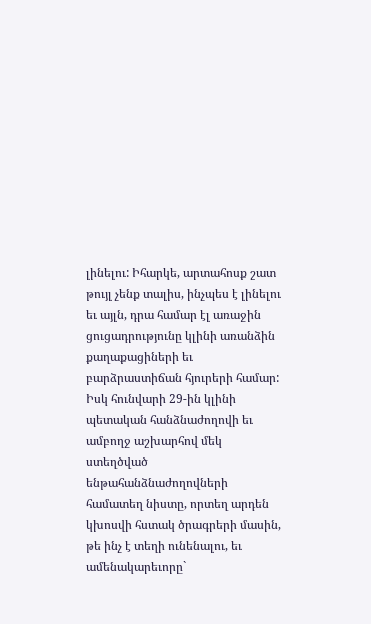լինելու: Իհարկե, արտահոսք շատ թույլ չենք տալիս, ինչպես է լինելու եւ այլն, դրա համար էլ առաջին ցուցադրությունը կլինի առանձին քաղաքացիների եւ բարձրաստիճան հյուրերի համար: Իսկ հունվարի 29-ին կլինի պետական հանձնաժողովի եւ ամբողջ աշխարհով մեկ ստեղծված ենթահանձնաժողովների համատեղ նիստը, որտեղ արդեն կխոսվի հստակ ծրագրերի մասին, թե ինչ է տեղի ունենալու, եւ ամենակարեւորը`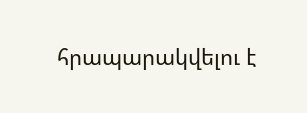հրապարակվելու է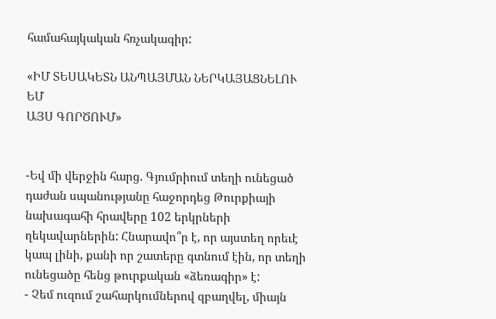համահայկական հռչակագիր:

«ԻՄ ՏԵՍԱԿԵՏՆ ԱՆՊԱՅՄԱՆ ՆԵՐԿԱՅԱՑՆԵԼՈՒ ԵՄ
ԱՅՍ ԳՈՐԾՈՒՄ»


-Եվ մի վերջին հարց. Գյումրիում տեղի ունեցած դաժան սպանությանը հաջորդեց Թուրքիայի նախագահի հրավերը 102 երկրների ղեկավարներին: Հնարավո՞ր է, որ այստեղ որեւէ կապ լինի, քանի որ շատերը գտնում էին, որ տեղի ունեցածը հենց թուրքական «ձեռագիր» է:
- Չեմ ուզում շահարկումներով զբաղվել, միայն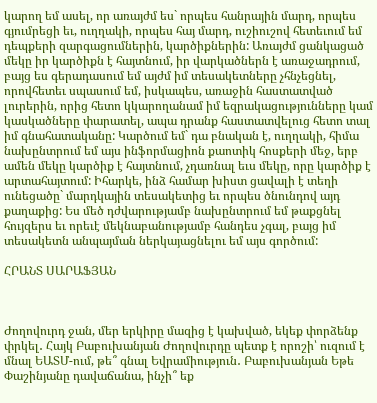կարող եմ ասել, որ առայժմ ես` որպես հանրային մարդ, որպես գյումրեցի եւ, ուղղակի, որպես հայ մարդ, ուշիուշով հետեւում եմ դեպքերի զարգացումներին, կարծիքներին: Առայժմ ցանկացած մեկը իր կարծիքն է հայտնում, իր վարկածներն է առաջադրում, բայց ես գերադասում եմ այժմ իմ տեսակետները չհնչեցնել, որովհետեւ սպասում եմ, իսկապես, առաջին հաստատված լուրերին, որից հետո կկարողանամ իմ եզրակացությունները կամ կասկածները փարատել, ապա դրանք հաստատվելուց հետո տալ իմ գնահատականը: Կարծում եմ` դա բնական է, ուղղակի, հիմա նախընտրում եմ այս ինֆորմացիոն քաոտիկ հոսքերի մեջ, երբ ամեն մեկը կարծիք է հայտնում, չդառնալ եւս մեկը, որը կարծիք է արտահայտում: Իհարկե, ինձ համար խիստ ցավալի է տեղի ունեցածը` մարդկային տեսակետից եւ որպես ծնունդով այդ քաղաքից: Ես մեծ դժվարությամբ նախընտրում եմ թաքցնել հույզերս եւ որեւէ մեկնաբանությամբ հանդես չգալ, բայց իմ տեսակետն անպայման ներկայացնելու եմ այս գործում:

ՀՐԱՆՏ ՍԱՐԱՖՅԱՆ



Ժողովուրդ ջան, մեր երկիրը մազից է կախված, եկեք փորձենք փրկել․ Հայկ Բաբուխանյան Ժողովուրդը պետք է որոշի՝ ուզում է մնալ ԵԱՏՄ-ում, թե՞ գնալ Եվրամիություն․ Բաբուխանյան Եթե Փաշինյանը դավաճանա, ինչի՞ եք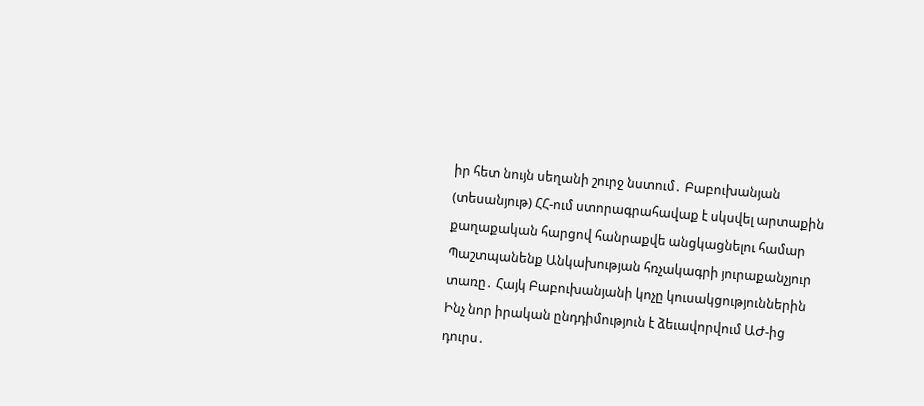իր հետ նույն սեղանի շուրջ նստում․ Բաբուխանյան (տեսանյութ) ՀՀ-ում ստորագրահավաք է սկսվել արտաքին քաղաքական հարցով հանրաքվե անցկացնելու համար Պաշտպանենք Անկախության հռչակագրի յուրաքանչյուր տառը․ Հայկ Բաբուխանյանի կոչը կուսակցություններին Ինչ նոր իրական ընդդիմություն է ձեւավորվում ԱԺ-ից դուրս․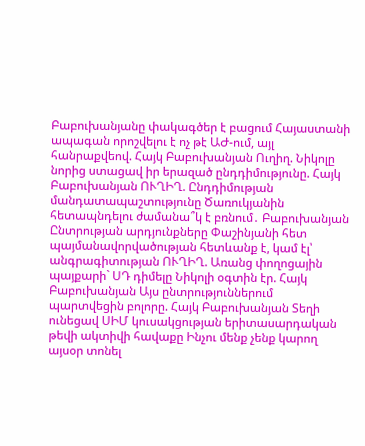Բաբուխանյանը փակագծեր է բացում Հայաստանի ապագան որոշվելու է ոչ թէ ԱԺ-ում, այլ հանրաքվեով. Հայկ Բաբուխանյան Ուղիղ. Նիկոլը նորից ստացավ իր երազած ընդդիմությունը. Հայկ Բաբուխանյան ՈՒՂԻՂ. Ընդդիմության մանդատապաշտությունը Ծառուկյանին հետապնդելու ժամանա՞կ է բռնում․ Բաբուխանյան Ընտրության արդյունքները Փաշինյանի հետ պայմանավորվածության հետևանք է, կամ էլ՝ անգրագիտության ՈՒՂԻՂ. Առանց փողոցային պայքարի` ՍԴ դիմելը Նիկոլի օգտին էր. Հայկ Բաբուխանյան Այս ընտրություններում պարտվեցին բոլորը. Հայկ Բաբուխանյան Տեղի ունեցավ ՍԻՄ կուսակցության երիտասարդական թեվի ակտիվի հավաքը Ինչու մենք չենք կարող այսօր տոնել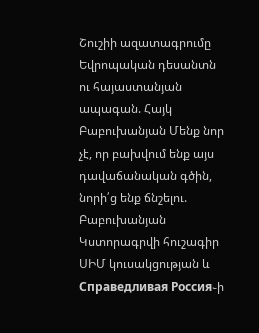Շուշիի ազատագրումը Եվրոպական դեսանտն ու հայաստանյան ապագան. Հայկ Բաբուխանյան Մենք նոր չէ, որ բախվում ենք այս դավաճանական գծին, նորի՛ց ենք ճնշելու. Բաբուխանյան Կստորագրվի հուշագիր ՍԻՄ կուսակցության և Справедливая Россия֊ի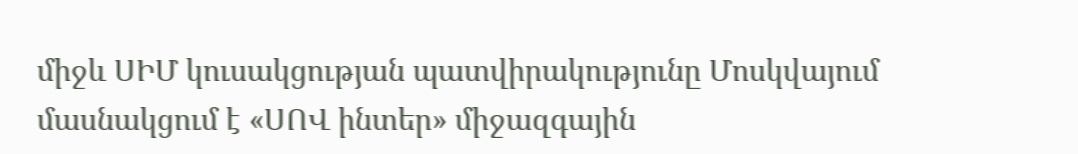միջև ՍԻՄ կուսակցության պատվիրակությունը Մոսկվայում մասնակցում է «ՍՈՎ ինտեր» միջազգային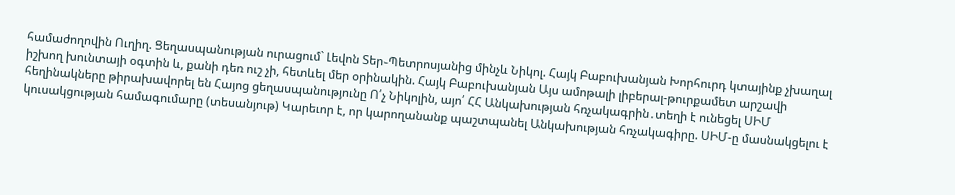համաժողովին Ուղիղ. Ցեղասպանության ուրացում` Լեվոն Տեր֊Պետրոսյանից մինչև Նիկոլ. Հայկ Բաբուխանյան Խորհուրդ կտայինք չխաղալ իշխող խունտայի օգտին և, քանի դեռ ուշ չի, հետևել մեր օրինակին. Հայկ Բաբուխանյան Այս ամոթալի լիբերալ-թուրքամետ արշավի հեղինակները թիրախավորել են Հայոց ցեղասպանությունը Ո՛չ Նիկոլին, այո՛ ՀՀ Անկախության հռչակագրին․տեղի է ունեցել ՍԻՄ կուսակցության համագումարը (տեսանյութ) Կարեւոր է, որ կարողանանք պաշտպանել Անկախության հռչակագիրը. ՍԻՄ-ը մասնակցելու է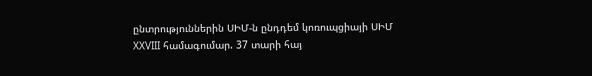ընտրություններին ՍԻՄ-ն ընդդեմ կոռուպցիայի ՍԻՄ XXVIII համագումար. 37 տարի հայ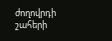ժողովրդի շահերի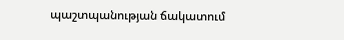պաշտպանության ճակատում